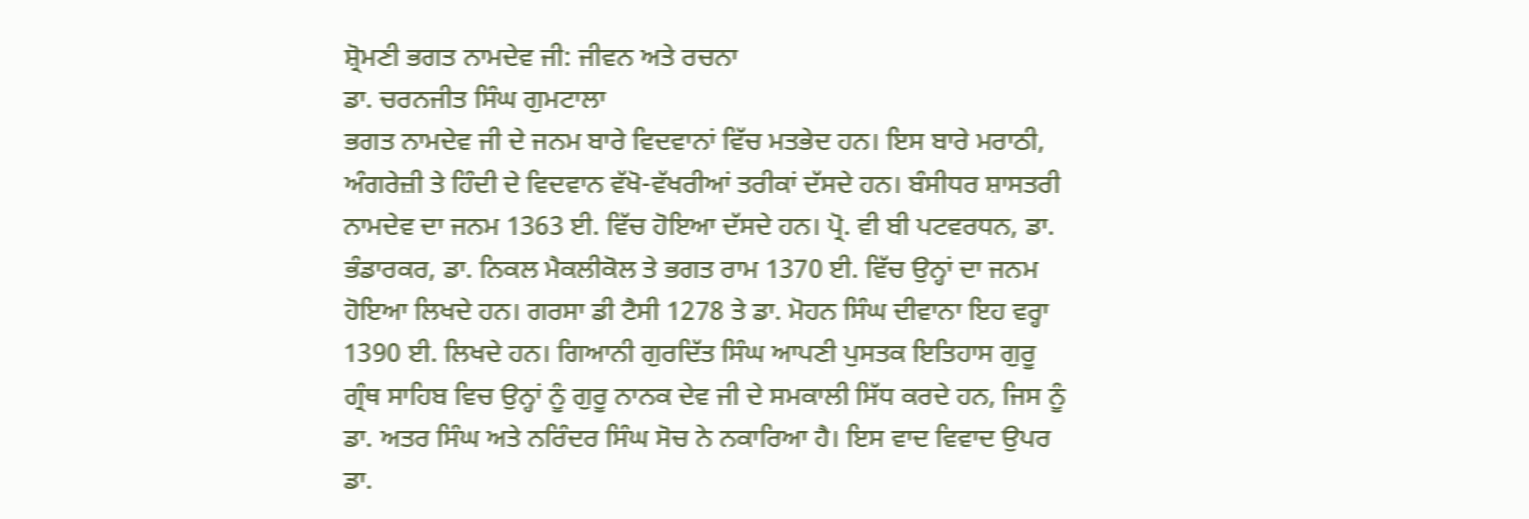ਸ਼੍ਰੋਮਣੀ ਭਗਤ ਨਾਮਦੇਵ ਜੀ: ਜੀਵਨ ਅਤੇ ਰਚਨਾ
ਡਾ. ਚਰਨਜੀਤ ਸਿੰਘ ਗੁਮਟਾਲਾ
ਭਗਤ ਨਾਮਦੇਵ ਜੀ ਦੇ ਜਨਮ ਬਾਰੇ ਵਿਦਵਾਨਾਂ ਵਿੱਚ ਮਤਭੇਦ ਹਨ। ਇਸ ਬਾਰੇ ਮਰਾਠੀ, ਅੰਗਰੇਜ਼ੀ ਤੇ ਹਿੰਦੀ ਦੇ ਵਿਦਵਾਨ ਵੱਖੋ-ਵੱਖਰੀਆਂ ਤਰੀਕਾਂ ਦੱਸਦੇ ਹਨ। ਬੰਸੀਧਰ ਸ਼ਾਸਤਰੀ ਨਾਮਦੇਵ ਦਾ ਜਨਮ 1363 ਈ. ਵਿੱਚ ਹੋਇਆ ਦੱਸਦੇ ਹਨ। ਪ੍ਰੋ. ਵੀ ਬੀ ਪਟਵਰਧਨ, ਡਾ. ਭੰਡਾਰਕਰ, ਡਾ. ਨਿਕਲ ਮੈਕਲੀਕੋਲ ਤੇ ਭਗਤ ਰਾਮ 1370 ਈ. ਵਿੱਚ ਉਨ੍ਹਾਂ ਦਾ ਜਨਮ ਹੋਇਆ ਲਿਖਦੇ ਹਨ। ਗਰਸਾ ਡੀ ਟੈਸੀ 1278 ਤੇ ਡਾ. ਮੋਹਨ ਸਿੰਘ ਦੀਵਾਨਾ ਇਹ ਵਰ੍ਹਾ 1390 ਈ. ਲਿਖਦੇ ਹਨ। ਗਿਆਨੀ ਗੁਰਦਿੱਤ ਸਿੰਘ ਆਪਣੀ ਪੁਸਤਕ ਇਤਿਹਾਸ ਗੁਰੂ ਗ੍ਰੰਥ ਸਾਹਿਬ ਵਿਚ ਉਨ੍ਹਾਂ ਨੂੰ ਗੁਰੂ ਨਾਨਕ ਦੇਵ ਜੀ ਦੇ ਸਮਕਾਲੀ ਸਿੱਧ ਕਰਦੇ ਹਨ, ਜਿਸ ਨੂੰ ਡਾ. ਅਤਰ ਸਿੰਘ ਅਤੇ ਨਰਿੰਦਰ ਸਿੰਘ ਸੋਚ ਨੇ ਨਕਾਰਿਆ ਹੈ। ਇਸ ਵਾਦ ਵਿਵਾਦ ਉਪਰ ਡਾ.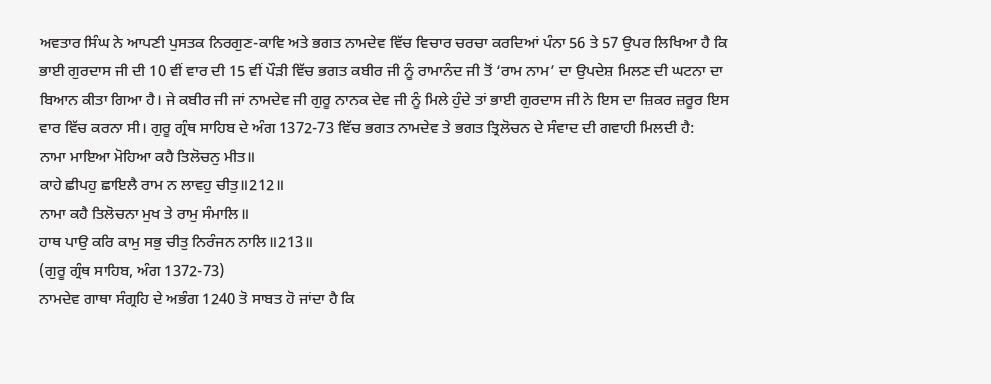ਅਵਤਾਰ ਸਿੰਘ ਨੇ ਆਪਣੀ ਪੁਸਤਕ ਨਿਰਗੁਣ-ਕਾਵਿ ਅਤੇ ਭਗਤ ਨਾਮਦੇਵ ਵਿੱਚ ਵਿਚਾਰ ਚਰਚਾ ਕਰਦਿਆਂ ਪੰਨਾ 56 ਤੇ 57 ਉਪਰ ਲਿਖਿਆ ਹੈ ਕਿ ਭਾਈ ਗੁਰਦਾਸ ਜੀ ਦੀ 10 ਵੀਂ ਵਾਰ ਦੀ 15 ਵੀਂ ਪੌੜੀ ਵਿੱਚ ਭਗਤ ਕਬੀਰ ਜੀ ਨੂੰ ਰਾਮਾਨੰਦ ਜੀ ਤੋਂ ‘ਰਾਮ ਨਾਮ’ ਦਾ ਉਪਦੇਸ਼ ਮਿਲਣ ਦੀ ਘਟਨਾ ਦਾ ਬਿਆਨ ਕੀਤਾ ਗਿਆ ਹੈ। ਜੇ ਕਬੀਰ ਜੀ ਜਾਂ ਨਾਮਦੇਵ ਜੀ ਗੁਰੂ ਨਾਨਕ ਦੇਵ ਜੀ ਨੂੰ ਮਿਲੇ ਹੁੰਦੇ ਤਾਂ ਭਾਈ ਗੁਰਦਾਸ ਜੀ ਨੇ ਇਸ ਦਾ ਜ਼ਿਕਰ ਜ਼ਰੂਰ ਇਸ ਵਾਰ ਵਿੱਚ ਕਰਨਾ ਸੀ। ਗੁਰੂ ਗ੍ਰੰਥ ਸਾਹਿਬ ਦੇ ਅੰਗ 1372-73 ਵਿੱਚ ਭਗਤ ਨਾਮਦੇਵ ਤੇ ਭਗਤ ਤ੍ਰਿਲੋਚਨ ਦੇ ਸੰਵਾਦ ਦੀ ਗਵਾਹੀ ਮਿਲਦੀ ਹੈ:
ਨਾਮਾ ਮਾਇਆ ਮੋਹਿਆ ਕਹੈ ਤਿਲੋਚਨੁ ਮੀਤ॥
ਕਾਹੇ ਛੀਪਹੁ ਛਾਇਲੈ ਰਾਮ ਨ ਲਾਵਹੁ ਚੀਤੁ॥212॥
ਨਾਮਾ ਕਹੈ ਤਿਲੋਚਨਾ ਮੁਖ ਤੇ ਰਾਮੁ ਸੰਮਾਲਿ॥
ਹਾਥ ਪਾਉ ਕਰਿ ਕਾਮੁ ਸਭੁ ਚੀਤੁ ਨਿਰੰਜਨ ਨਾਲਿ॥213॥
(ਗੁਰੂ ਗ੍ਰੰਥ ਸਾਹਿਬ, ਅੰਗ 1372-73)
ਨਾਮਦੇਵ ਗਾਥਾ ਸੰਗ੍ਰਹਿ ਦੇ ਅਭੰਗ 1240 ਤੋ ਸਾਬਤ ਹੋ ਜਾਂਦਾ ਹੈ ਕਿ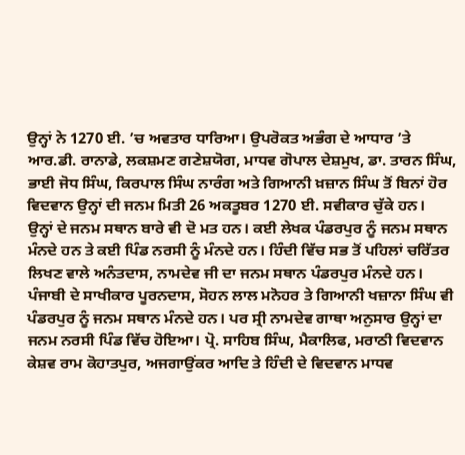ਉਨ੍ਹਾਂ ਨੇ 1270 ਈ. ’ਚ ਅਵਤਾਰ ਧਾਰਿਆ। ਉਪਰੋਕਤ ਅਭੰਗ ਦੇ ਆਧਾਰ ’ਤੇ ਆਰ.ਡੀ. ਰਾਨਾਡੇ, ਲਕਸ਼ਮਣ ਗਣੇਸ਼ਯੋਗ, ਮਾਧਵ ਗੋਪਾਲ ਦੇਸ਼ਮੁਖ, ਡਾ. ਤਾਰਨ ਸਿੰਘ, ਭਾਈ ਜੋਧ ਸਿੰਘ, ਕਿਰਪਾਲ ਸਿੰਘ ਨਾਰੰਗ ਅਤੇ ਗਿਆਨੀ ਖ਼ਜ਼ਾਨ ਸਿੰਘ ਤੋਂ ਬਿਨਾਂ ਹੋਰ ਵਿਦਵਾਨ ਉਨ੍ਹਾਂ ਦੀ ਜਨਮ ਮਿਤੀ 26 ਅਕਤੂਬਰ 1270 ਈ. ਸਵੀਕਾਰ ਚੁੱਕੇ ਹਨ।
ਉਨ੍ਹਾਂ ਦੇ ਜਨਮ ਸਥਾਨ ਬਾਰੇ ਵੀ ਦੋ ਮਤ ਹਨ। ਕਈ ਲੇਖਕ ਪੰਡਰਪੁਰ ਨੂੰ ਜਨਮ ਸਥਾਨ ਮੰਨਦੇ ਹਨ ਤੇ ਕਈ ਪਿੰਡ ਨਰਸੀ ਨੂੰ ਮੰਨਦੇ ਹਨ। ਹਿੰਦੀ ਵਿੱਚ ਸਭ ਤੋਂ ਪਹਿਲਾਂ ਚਰਿੱਤਰ ਲਿਖਣ ਵਾਲੇ ਅਨੰਤਦਾਸ, ਨਾਮਦੇਵ ਜੀ ਦਾ ਜਨਮ ਸਥਾਨ ਪੰਡਰਪੁਰ ਮੰਨਦੇ ਹਨ। ਪੰਜਾਬੀ ਦੇ ਸਾਖੀਕਾਰ ਪੂਰਨਦਾਸ, ਸੋਹਨ ਲਾਲ ਮਨੋਹਰ ਤੇ ਗਿਆਨੀ ਖਜ਼ਾਨਾ ਸਿੰਘ ਵੀ ਪੰਡਰਪੁਰ ਨੂੰ ਜਨਮ ਸਥਾਨ ਮੰਨਦੇ ਹਨ। ਪਰ ਸ੍ਰੀ ਨਾਮਦੇਵ ਗਾਥਾ ਅਨੁਸਾਰ ਉਨ੍ਹਾਂ ਦਾ ਜਨਮ ਨਰਸੀ ਪਿੰਡ ਵਿੱਚ ਹੋਇਆ। ਪ੍ਰੋ. ਸਾਹਿਬ ਸਿੰਘ, ਮੈਕਾਲਿਫ, ਮਰਾਠੀ ਵਿਦਵਾਨ ਕੇਸ਼ਵ ਰਾਮ ਕੋਹਾਤਪੁਰ, ਅਜਗਾਉਂਕਰ ਆਦਿ ਤੇ ਹਿੰਦੀ ਦੇ ਵਿਦਵਾਨ ਮਾਧਵ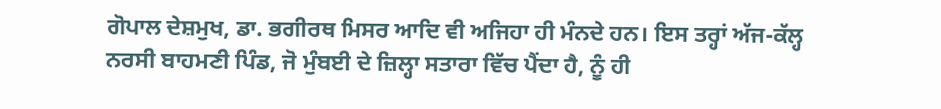ਗੋਪਾਲ ਦੇਸ਼ਮੁਖ, ਡਾ. ਭਗੀਰਥ ਮਿਸਰ ਆਦਿ ਵੀ ਅਜਿਹਾ ਹੀ ਮੰਨਦੇ ਹਨ। ਇਸ ਤਰ੍ਹਾਂ ਅੱਜ-ਕੱਲ੍ਹ ਨਰਸੀ ਬਾਹਮਣੀ ਪਿੰਡ, ਜੋ ਮੁੰਬਈ ਦੇ ਜ਼ਿਲ੍ਹਾ ਸਤਾਰਾ ਵਿੱਚ ਪੈਂਦਾ ਹੈ, ਨੂੰ ਹੀ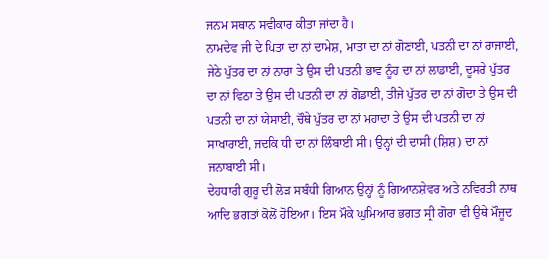ਜਨਮ ਸਥਾਨ ਸਵੀਕਾਰ ਕੀਤਾ ਜਾਂਦਾ ਹੈ।
ਨਾਮਦੇਵ ਜੀ ਦੇ ਪਿਤਾ ਦਾ ਨਾਂ ਦਾਮੇਸ਼, ਮਾਤਾ ਦਾ ਨਾਂ ਗੋਣਾਈ, ਪਤਨੀ ਦਾ ਨਾਂ ਰਾਜਾਈ, ਜੇਠੇ ਪੁੱਤਰ ਦਾ ਨਾਂ ਨਾਰਾ ਤੇ ਉਸ ਦੀ ਪਤਨੀ ਭਾਵ ਨੂੰਹ ਦਾ ਨਾਂ ਲਾਡਾਈ, ਦੂਸਰੇ ਪੁੱਤਰ ਦਾ ਨਾਂ ਵਿਠਾ ਤੇ ਉਸ ਦੀ ਪਤਨੀ ਦਾ ਨਾਂ ਗੋਡਾਈ, ਤੀਜੇ ਪੁੱਤਰ ਦਾ ਨਾਂ ਗੋਦਾ ਤੇ ਉਸ ਦੀ ਪਤਨੀ ਦਾ ਨਾਂ ਯੇਸਾਈ, ਚੌਥੇ ਪੁੱਤਰ ਦਾ ਨਾਂ ਮਹਾਦਾ ਤੇ ਉਸ ਦੀ ਪਤਨੀ ਦਾ ਨਾਂ ਸਾਖਾਰਾਈ, ਜਦਕਿ ਧੀ ਦਾ ਨਾਂ ਲਿੰਬਾਈ ਸੀ। ਉਨ੍ਹਾਂ ਦੀ ਦਾਸੀ (ਸ਼ਿਸ਼) ਦਾ ਨਾਂ ਜਨਾਬਾਈ ਸੀ।
ਦੇਹਧਾਰੀ ਗੁਰੂ ਦੀ ਲੋੜ ਸਬੰਧੀ ਗਿਆਨ ਉਨ੍ਹਾਂ ਨੂੰ ਗਿਆਨਸ਼ੇਵਰ ਅਤੇ ਨਵਿਰਤੀ ਨਾਥ ਆਦਿ ਭਗਤਾਂ ਕੋਲੋਂ ਹੋਇਆ। ਇਸ ਮੌਕੇ ਘੁਮਿਆਰ ਭਗਤ ਸ੍ਰੀ ਗੋਰਾ ਵੀ ਉਥੇ ਮੌਜੂਦ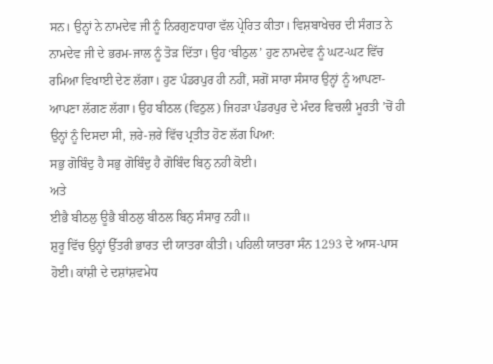ਸਨ। ਉਨ੍ਹਾਂ ਨੇ ਨਾਮਦੇਵ ਜੀ ਨੂੰ ਨਿਰਗੁਣਧਾਰਾ ਵੱਲ ਪ੍ਰੇਰਿਤ ਕੀਤਾ। ਵਿਸ਼ਬਾਖੇਚਰ ਦੀ ਸੰਗਤ ਨੇ ਨਾਮਦੇਵ ਜੀ ਦੇ ਭਰਮ-ਜਾਲ ਨੂੰ ਤੋੜ ਦਿੱਤਾ। ਉਹ ‘ਬੀਠੁਲ’ ਹੁਣ ਨਾਮਦੇਵ ਨੂੰ ਘਟ-ਘਟ ਵਿੱਚ ਰਮਿਆ ਵਿਖਾਈ ਦੇਣ ਲੱਗਾ। ਹੁਣ ਪੰਡਰਪੁਰ ਹੀ ਨਹੀਂ, ਸਗੋਂ ਸਾਰਾ ਸੰਸਾਰ ਉਨ੍ਹਾਂ ਨੂੰ ਆਪਣਾ-ਆਪਣਾ ਲੱਗਣ ਲੱਗਾ। ਉਹ ਬੀਠਲ (ਵਿਠੁਲ) ਜਿਹੜਾ ਪੰਡਰਪੁਰ ਦੇ ਮੰਦਰ ਵਿਚਲੀ ਮੂਰਤੀ ’ਚੋਂ ਹੀ ਉਨ੍ਹਾਂ ਨੂੰ ਦਿਸਦਾ ਸੀ, ਜ਼ਰੇ-ਜ਼ਰੇ ਵਿੱਚ ਪ੍ਰਤੀਤ ਹੋਣ ਲੱਗ ਪਿਆ:
ਸਭੁ ਗੋਬਿੰਦੁ ਹੈ ਸਭੁ ਗੋਬਿੰਦੁ ਹੈ ਗੋਬਿੰਦ ਬਿਨੁ ਨਹੀ ਕੋਈ।
ਅਤੇ
ਈਭੈ ਬੀਠਲੁ ਊਭੈ ਬੀਠਲੁ ਬੀਠਲ ਬਿਨੁ ਸੰਸਾਰੁ ਨਹੀ॥
ਸ਼ੁਰੂ ਵਿੱਚ ਉਨ੍ਹਾਂ ਉੱਤਰੀ ਭਾਰਤ ਦੀ ਯਾਤਰਾ ਕੀਤੀ। ਪਹਿਲੀ ਯਾਤਰਾ ਸੰਨ 1293 ਦੇ ਆਸ-ਪਾਸ ਹੋਈ। ਕਾਂਸ਼ੀ ਦੇ ਦਸ਼ਾਂਸ਼ਵਮੇਧ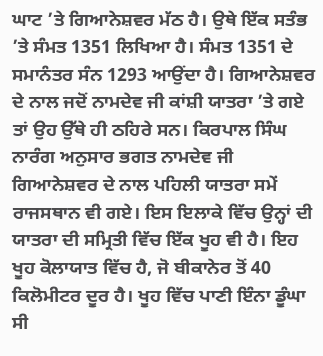ਘਾਟ ’ਤੇ ਗਿਆਨੇਸ਼ਵਰ ਮੱਠ ਹੈ। ਉਥੇ ਇੱਕ ਸਤੰਭ ’ਤੇ ਸੰਮਤ 1351 ਲਿਖਿਆ ਹੈ। ਸੰਮਤ 1351 ਦੇ ਸਮਾਨੰਤਰ ਸੰਨ 1293 ਆਉਂਦਾ ਹੈ। ਗਿਆਨੇਸ਼ਵਰ ਦੇ ਨਾਲ ਜਦੋਂ ਨਾਮਦੇਵ ਜੀ ਕਾਂਸ਼ੀ ਯਾਤਰਾ ’ਤੇ ਗਏ ਤਾਂ ਉਹ ਉੱਥੇ ਹੀ ਠਹਿਰੇ ਸਨ। ਕਿਰਪਾਲ ਸਿੰਘ ਨਾਰੰਗ ਅਨੁਸਾਰ ਭਗਤ ਨਾਮਦੇਵ ਜੀ ਗਿਆਨੇਸ਼ਵਰ ਦੇ ਨਾਲ ਪਹਿਲੀ ਯਾਤਰਾ ਸਮੇਂ ਰਾਜਸਥਾਨ ਵੀ ਗਏ। ਇਸ ਇਲਾਕੇ ਵਿੱਚ ਉਨ੍ਹਾਂ ਦੀ ਯਾਤਰਾ ਦੀ ਸਮ੍ਰਿਤੀ ਵਿੱਚ ਇੱਕ ਖੂਹ ਵੀ ਹੈ। ਇਹ ਖੂਹ ਕੋਲਾਯਾਤ ਵਿੱਚ ਹੈ, ਜੋ ਬੀਕਾਨੇਰ ਤੋਂ 40 ਕਿਲੋਮੀਟਰ ਦੂਰ ਹੈ। ਖੂਹ ਵਿੱਚ ਪਾਣੀ ਇੰਨਾ ਡੂੰਘਾ ਸੀ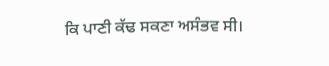ਕਿ ਪਾਣੀ ਕੱਢ ਸਕਣਾ ਅਸੰਭਵ ਸੀ।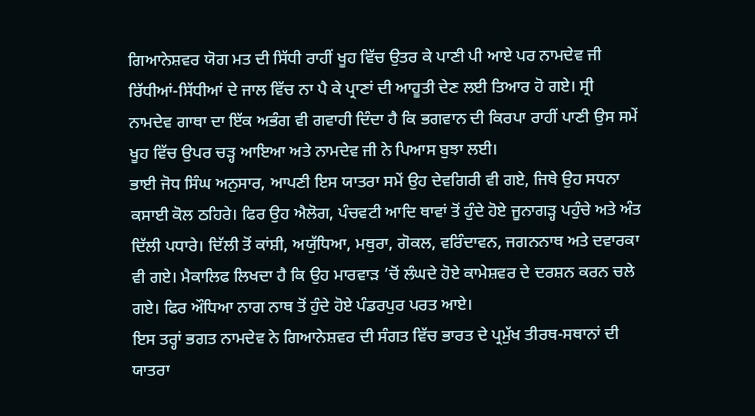ਗਿਆਨੇਸ਼ਵਰ ਯੋਗ ਮਤ ਦੀ ਸਿੱਧੀ ਰਾਹੀਂ ਖੂਹ ਵਿੱਚ ਉਤਰ ਕੇ ਪਾਣੀ ਪੀ ਆਏ ਪਰ ਨਾਮਦੇਵ ਜੀ ਰਿੱਧੀਆਂ-ਸਿੱਧੀਆਂ ਦੇ ਜਾਲ ਵਿੱਚ ਨਾ ਪੈ ਕੇ ਪ੍ਰਾਣਾਂ ਦੀ ਆਹੂਤੀ ਦੇਣ ਲਈ ਤਿਆਰ ਹੋ ਗਏ। ਸ੍ਰੀ ਨਾਮਦੇਵ ਗਾਥਾ ਦਾ ਇੱਕ ਅਭੰਗ ਵੀ ਗਵਾਹੀ ਦਿੰਦਾ ਹੈ ਕਿ ਭਗਵਾਨ ਦੀ ਕਿਰਪਾ ਰਾਹੀਂ ਪਾਣੀ ਉਸ ਸਮੇਂ ਖੂਹ ਵਿੱਚ ਉਪਰ ਚੜ੍ਹ ਆਇਆ ਅਤੇ ਨਾਮਦੇਵ ਜੀ ਨੇ ਪਿਆਸ ਬੁਝਾ ਲਈ।
ਭਾਈ ਜੋਧ ਸਿੰਘ ਅਨੁਸਾਰ, ਆਪਣੀ ਇਸ ਯਾਤਰਾ ਸਮੇਂ ਉਹ ਦੇਵਗਿਰੀ ਵੀ ਗਏ, ਜਿਥੇ ਉਹ ਸਧਨਾ ਕਸਾਈ ਕੋਲ ਠਹਿਰੇ। ਫਿਰ ਉਹ ਐਲੋਗ, ਪੰਚਵਟੀ ਆਦਿ ਥਾਵਾਂ ਤੋਂ ਹੁੰਦੇ ਹੋਏ ਜੂਨਾਗੜ੍ਹ ਪਹੁੰਚੇ ਅਤੇ ਅੰਤ ਦਿੱਲੀ ਪਧਾਰੇ। ਦਿੱਲੀ ਤੋਂ ਕਾਂਸ਼ੀ, ਅਯੁੱਧਿਆ, ਮਥੁਰਾ, ਗੋਕਲ, ਵਰਿੰਦਾਵਨ, ਜਗਨਨਾਥ ਅਤੇ ਦਵਾਰਕਾ ਵੀ ਗਏ। ਮੈਕਾਲਿਫ ਲਿਖਦਾ ਹੈ ਕਿ ਉਹ ਮਾਰਵਾੜ ’ਚੋਂ ਲੰਘਦੇ ਹੋਏ ਕਾਮੇਸ਼ਵਰ ਦੇ ਦਰਸ਼ਨ ਕਰਨ ਚਲੇ ਗਏ। ਫਿਰ ਔਧਿਆ ਨਾਗ ਨਾਥ ਤੋਂ ਹੁੰਦੇ ਹੋਏ ਪੰਡਰਪੁਰ ਪਰਤ ਆਏ।
ਇਸ ਤਰ੍ਹਾਂ ਭਗਤ ਨਾਮਦੇਵ ਨੇ ਗਿਆਨੇਸ਼ਵਰ ਦੀ ਸੰਗਤ ਵਿੱਚ ਭਾਰਤ ਦੇ ਪ੍ਰਮੁੱਖ ਤੀਰਥ-ਸਥਾਨਾਂ ਦੀ ਯਾਤਰਾ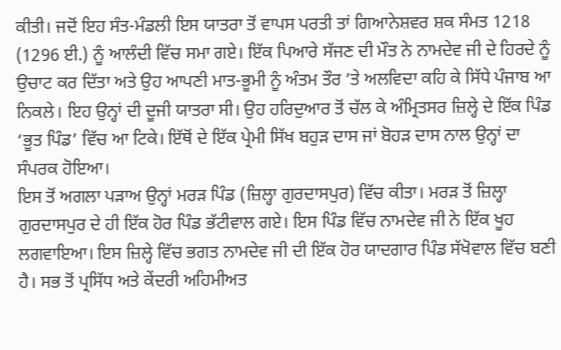ਕੀਤੀ। ਜਦੋਂ ਇਹ ਸੰਤ-ਮੰਡਲੀ ਇਸ ਯਾਤਰਾ ਤੋਂ ਵਾਪਸ ਪਰਤੀ ਤਾਂ ਗਿਆਨੇਸ਼ਵਰ ਸ਼ਕ ਸੰਮਤ 1218 (1296 ਈ.) ਨੂੰ ਆਲੰਦੀ ਵਿੱਚ ਸਮਾ ਗਏ। ਇੱਕ ਪਿਆਰੇ ਸੱਜਣ ਦੀ ਮੌਤ ਨੇ ਨਾਮਦੇਵ ਜੀ ਦੇ ਹਿਰਦੇ ਨੂੰ ਉਚਾਟ ਕਰ ਦਿੱਤਾ ਅਤੇ ਉਹ ਆਪਣੀ ਮਾਤ-ਭੂਮੀ ਨੂੰ ਅੰਤਮ ਤੌਰ ’ਤੇ ਅਲਵਿਦਾ ਕਹਿ ਕੇ ਸਿੱਧੇ ਪੰਜਾਬ ਆ ਨਿਕਲੇ। ਇਹ ਉਨ੍ਹਾਂ ਦੀ ਦੂਜੀ ਯਾਤਰਾ ਸੀ। ਉਹ ਹਰਿਦੁਆਰ ਤੋਂ ਚੱਲ ਕੇ ਅੰਮ੍ਰਿਤਸਰ ਜ਼ਿਲ੍ਹੇ ਦੇ ਇੱਕ ਪਿੰਡ ‘ਭੂਤ ਪਿੰਡ’ ਵਿੱਚ ਆ ਟਿਕੇ। ਇੱਥੋਂ ਦੇ ਇੱਕ ਪ੍ਰੇਮੀ ਸਿੱਖ ਬਹੁੜ ਦਾਸ ਜਾਂ ਬੋਹੜ ਦਾਸ ਨਾਲ ਉਨ੍ਹਾਂ ਦਾ ਸੰਪਰਕ ਹੋਇਆ।
ਇਸ ਤੋਂ ਅਗਲਾ ਪੜਾਅ ਉਨ੍ਹਾਂ ਮਰੜ ਪਿੰਡ (ਜ਼ਿਲ੍ਹਾ ਗੁਰਦਾਸਪੁਰ) ਵਿੱਚ ਕੀਤਾ। ਮਰੜ ਤੋਂ ਜ਼ਿਲ੍ਹਾ ਗੁਰਦਾਸਪੁਰ ਦੇ ਹੀ ਇੱਕ ਹੋਰ ਪਿੰਡ ਭੱਟੀਵਾਲ ਗਏ। ਇਸ ਪਿੰਡ ਵਿੱਚ ਨਾਮਦੇਵ ਜੀ ਨੇ ਇੱਕ ਖੂਹ ਲਗਵਾਇਆ। ਇਸ ਜ਼ਿਲ੍ਹੇ ਵਿੱਚ ਭਗਤ ਨਾਮਦੇਵ ਜੀ ਦੀ ਇੱਕ ਹੋਰ ਯਾਦਗਾਰ ਪਿੰਡ ਸੱਖੋਵਾਲ ਵਿੱਚ ਬਣੀ ਹੈ। ਸਭ ਤੋਂ ਪ੍ਰਸਿੱਧ ਅਤੇ ਕੇਂਦਰੀ ਅਹਿਮੀਅਤ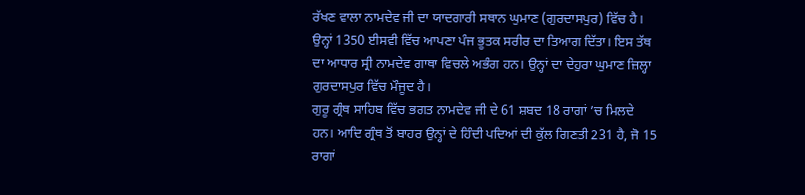ਰੱਖਣ ਵਾਲਾ ਨਾਮਦੇਵ ਜੀ ਦਾ ਯਾਦਗਾਰੀ ਸਥਾਨ ਘੁਮਾਣ (ਗੁਰਦਾਸਪੁਰ) ਵਿੱਚ ਹੈ।
ਉਨ੍ਹਾਂ 1350 ਈਸਵੀ ਵਿੱਚ ਆਪਣਾ ਪੰਜ ਭੂਤਕ ਸਰੀਰ ਦਾ ਤਿਆਗ ਦਿੱਤਾ। ਇਸ ਤੱਥ ਦਾ ਆਧਾਰ ਸ੍ਰੀ ਨਾਮਦੇਵ ਗਾਥਾ ਵਿਚਲੇ ਅਭੰਗ ਹਨ। ਉਨ੍ਹਾਂ ਦਾ ਦੇਹੁਰਾ ਘੁਮਾਣ ਜ਼ਿਲ੍ਹਾ ਗੁਰਦਾਸਪੁਰ ਵਿੱਚ ਮੌਜੂਦ ਹੈ।
ਗੁਰੂ ਗ੍ਰੰਥ ਸਾਹਿਬ ਵਿੱਚ ਭਗਤ ਨਾਮਦੇਵ ਜੀ ਦੇ 61 ਸ਼ਬਦ 18 ਰਾਗਾਂ ’ਚ ਮਿਲਦੇ ਹਨ। ਆਦਿ ਗ੍ਰੰਥ ਤੋਂ ਬਾਹਰ ਉਨ੍ਹਾਂ ਦੇ ਹਿੰਦੀ ਪਦਿਆਂ ਦੀ ਕੁੱਲ ਗਿਣਤੀ 231 ਹੈ, ਜੋ 15 ਰਾਗਾਂ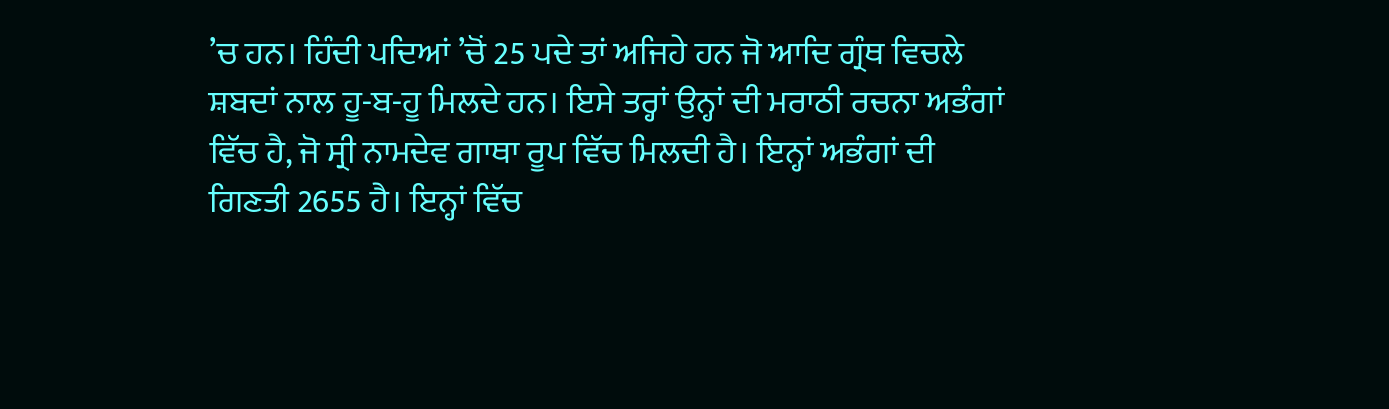’ਚ ਹਨ। ਹਿੰਦੀ ਪਦਿਆਂ ’ਚੋਂ 25 ਪਦੇ ਤਾਂ ਅਜਿਹੇ ਹਨ ਜੋ ਆਦਿ ਗ੍ਰੰਥ ਵਿਚਲੇ ਸ਼ਬਦਾਂ ਨਾਲ ਹੂ-ਬ-ਹੂ ਮਿਲਦੇ ਹਨ। ਇਸੇ ਤਰ੍ਹਾਂ ਉਨ੍ਹਾਂ ਦੀ ਮਰਾਠੀ ਰਚਨਾ ਅਭੰਗਾਂ ਵਿੱਚ ਹੈ, ਜੋ ਸ੍ਰੀ ਨਾਮਦੇਵ ਗਾਥਾ ਰੂਪ ਵਿੱਚ ਮਿਲਦੀ ਹੈ। ਇਨ੍ਹਾਂ ਅਭੰਗਾਂ ਦੀ ਗਿਣਤੀ 2655 ਹੈ। ਇਨ੍ਹਾਂ ਵਿੱਚ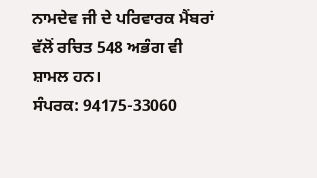ਨਾਮਦੇਵ ਜੀ ਦੇ ਪਰਿਵਾਰਕ ਮੈਂਬਰਾਂ ਵੱਲੋਂ ਰਚਿਤ 548 ਅਭੰਗ ਵੀ ਸ਼ਾਮਲ ਹਨ।
ਸੰਪਰਕ: 94175-33060